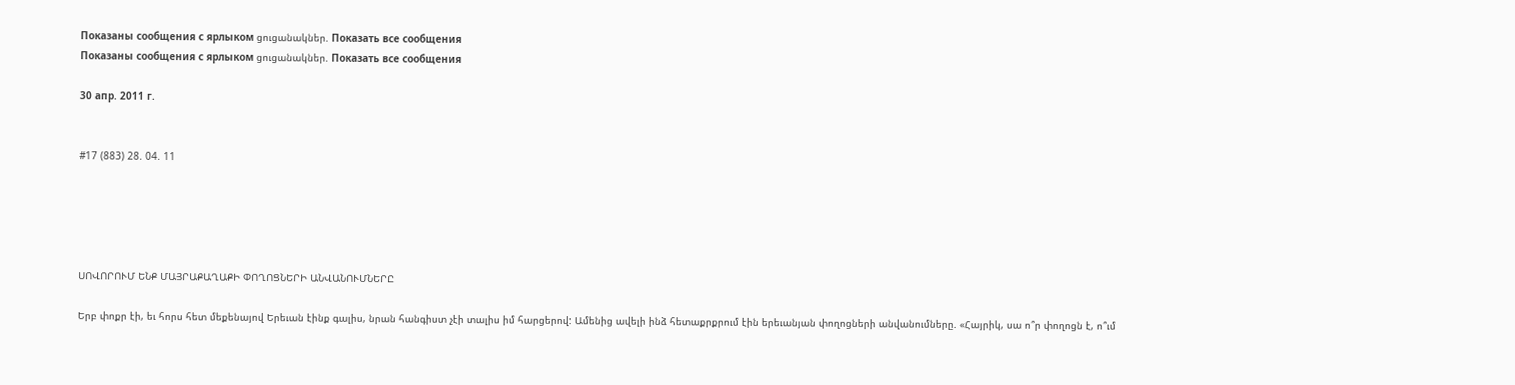Показаны сообщения с ярлыком ցուցանակներ. Показать все сообщения
Показаны сообщения с ярлыком ցուցանակներ. Показать все сообщения

30 апр. 2011 г.


#17 (883) 28. 04. 11





ՍՈՎՈՐՈՒՄ ԵՆՔ ՄԱՅՐԱՔԱՂԱՔԻ ՓՈՂՈՑՆԵՐԻ ԱՆՎԱՆՈՒՄՆԵՐԸ

Երբ փոքր էի, եւ հորս հետ մեքենայով Երեւան էինք գալիս, նրան հանգիստ չէի տալիս իմ հարցերով: Ամենից ավելի ինձ հետաքրքրում էին երեւանյան փողոցների անվանումները. «Հայրիկ, սա ո՞ր փողոցն է, ո՞ւմ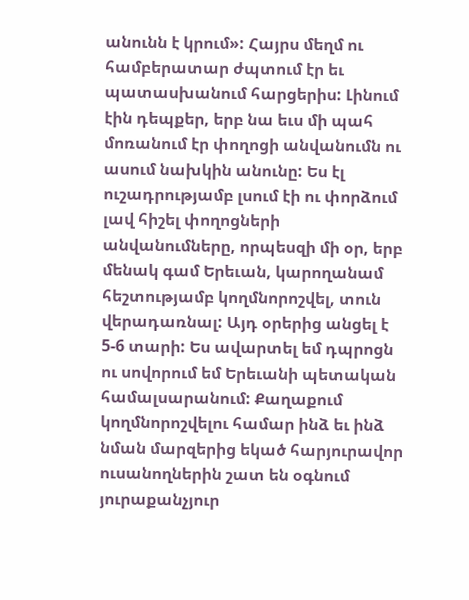անունն է կրում»: Հայրս մեղմ ու համբերատար ժպտում էր եւ պատասխանում հարցերիս: Լինում էին դեպքեր, երբ նա եւս մի պահ մոռանում էր փողոցի անվանումն ու ասում նախկին անունը: Ես էլ ուշադրությամբ լսում էի ու փորձում լավ հիշել փողոցների անվանումները, որպեսզի մի օր, երբ մենակ գամ Երեւան, կարողանամ հեշտությամբ կողմնորոշվել, տուն վերադառնալ: Այդ օրերից անցել է 5-6 տարի: Ես ավարտել եմ դպրոցն ու սովորում եմ Երեւանի պետական համալսարանում: Քաղաքում կողմնորոշվելու համար ինձ եւ ինձ նման մարզերից եկած հարյուրավոր ուսանողներին շատ են օգնում յուրաքանչյուր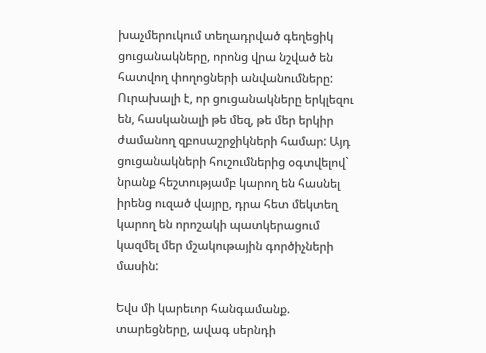խաչմերուկում տեղադրված գեղեցիկ ցուցանակները, որոնց վրա նշված են հատվող փողոցների անվանումները: Ուրախալի է, որ ցուցանակները երկլեզու են, հասկանալի թե մեզ, թե մեր երկիր ժամանող զբոսաշրջիկների համար: Այդ ցուցանակների հուշումներից օգտվելով` նրանք հեշտությամբ կարող են հասնել իրենց ուզած վայրը, դրա հետ մեկտեղ կարող են որոշակի պատկերացում կազմել մեր մշակութային գործիչների մասին:

Եվս մի կարեւոր հանգամանք. տարեցները, ավագ սերնդի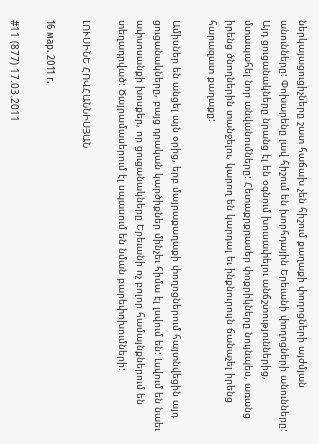ներկայացուցիչները շատ հաճախ չեն հիշում քաղաքի փողոցների այժմյան անունները: Փոխարենը լավ հիշում են խորհդային Երեւանի փողոցների անունները: Այդ ցուցանակները նրանց էլ են օգնում խուսափելու անճշտություններից, մտապահել նոր անվանումները: Հետաքրքրասեր փոքրիկները նույնպես, առանց իրենց ծնողներին տանջելու, կարող են կարդալ եւ ինքնուրույն ճանաչել իրենց հարազատ քաղաքը:

Ամիսներ են անցել այն օրից, երբ մայրաքաղաքի փողոցներում հայտնվեցին այդ ցուցանակները, բայց դրական կարծիքներ մինչեւ հիմա էլ լսվում են: Լսվում են նաեւ ափսոսանքի խոսքեր, որ ցուցանակները Երեւանի ոչ բոլոր համայնքներում են տեղադրված: Ծայրամասերում էլ սպասում են նման բարեփոխումների:

ԼՈՒՍԻՆԵ ՀՈՎՀԱՆՆԻՍՅԱՆ

16 мар. 2011 г.

#11 (877) 17.03.2011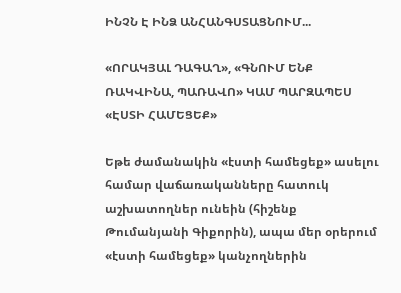ԻՆՉՆ Է ԻՆՁ ԱՆՀԱՆԳՍՏԱՑՆՈՒՄ...

«ՈՐԱԿՅԱԼ ԴԱԳԱՂ», «ԳՆՈՒՄ ԵՆՔ ՌԱԿՎԻՆԱ, ՊԱՌԱՎՈ» ԿԱՄ ՊԱՐԶԱՊԵՍ «ԷՍՏԻ ՀԱՄԵՑԵՔ»

Եթե ժամանակին «էստի համեցեք» ասելու համար վաճառականները հատուկ աշխատողներ ունեին (հիշենք Թումանյանի Գիքորին), ապա մեր օրերում «էստի համեցեք» կանչողներին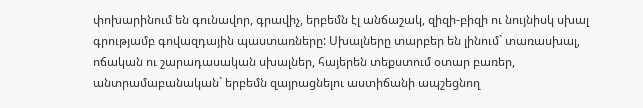փոխարինում են գունավոր, գրավիչ, երբեմն էլ անճաշակ, զիզի-բիզի ու նույնիսկ սխալ գրությամբ գովազդային պաստառները: Սխալները տարբեր են լինում` տառասխալ, ոճական ու շարադասական սխալներ, հայերեն տեքստում օտար բառեր, անտրամաբանական` երբեմն զայրացնելու աստիճանի ապշեցնող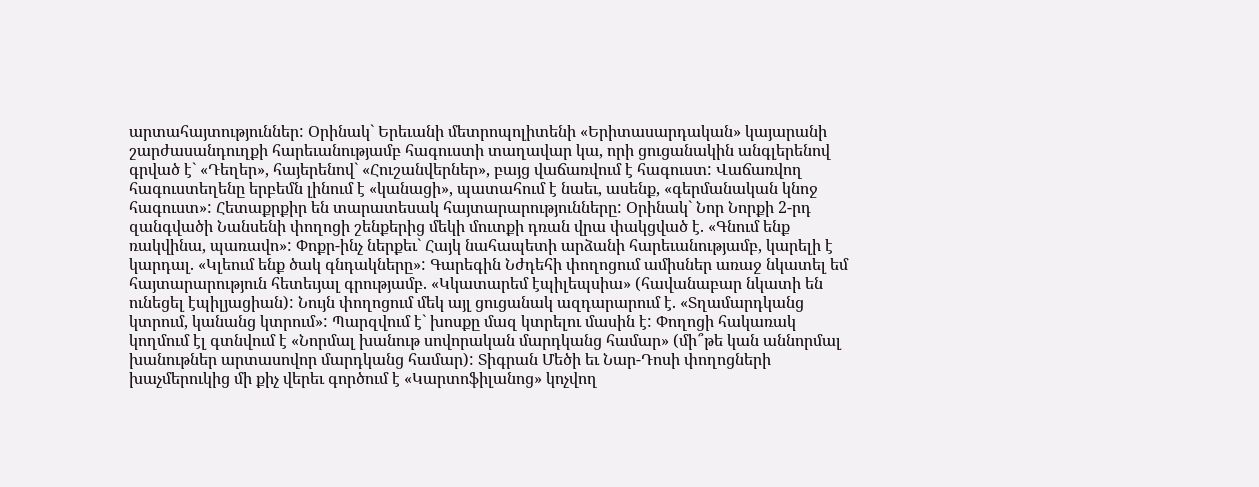արտահայտություններ: Օրինակ` Երեւանի մետրոպոլիտենի «Երիտասարդական» կայարանի շարժասանդուղքի հարեւանությամբ հագուստի տաղավար կա, որի ցուցանակին անգլերենով գրված է` «Դեղեր», հայերենով` «Հուշանվերներ», բայց վաճառվում է հագուստ: Վաճառվող հագուստեղենը երբեմն լինում է «կանացի», պատահում է նաեւ, ասենք, «գերմանական կնոջ հագուստ»: Հետաքրքիր են տարատեսակ հայտարարությունները: Օրինակ` Նոր Նորքի 2-րդ զանգվածի Նանսենի փողոցի շենքերից մեկի մուտքի դռան վրա փակցված է. «Գնում ենք ռակվինա, պառավո»: Փոքր-ինչ ներքեւ` Հայկ նահապետի արձանի հարեւանությամբ, կարելի է կարդալ. «Կլեում ենք ծակ գնդակները»: Գարեգին Նժդեհի փողոցում ամիսներ առաջ նկատել եմ հայտարարություն հետեւյալ գրությամբ. «Կկատարեմ էպիլեպսիա» (հավանաբար նկատի են ունեցել էպիլյացիան): Նույն փողոցում մեկ այլ ցուցանակ ազդարարում է. «Տղամարդկանց կտրում, կանանց կտրում»: Պարզվում է` խոսքը մազ կտրելու մասին է: Փողոցի հակառակ կողմում էլ գտնվում է «Նորմալ խանութ սովորական մարդկանց համար» (մի՞թե կան աննորմալ խանութներ արտասովոր մարդկանց համար): Տիգրան Մեծի եւ Նար-Դոսի փողոցների խաչմերուկից մի քիչ վերեւ գործում է «Կարտոֆիլանոց» կոչվող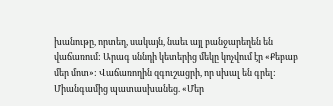խանութը, որտեղ, սակայն, նաեւ այլ բանջարեղեն են վաճառում: Արագ սննդի կետերից մեկը կոչվում էր «Քեբաբ մեր մոտ»: Վաճառողին զգուշացրի, որ սխալ են գրել: Միանգամից պատասխանեց. «Մեր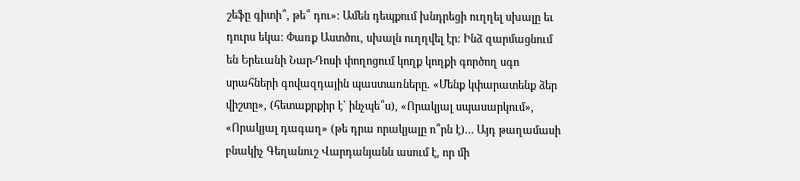շեֆը գիտի՞, թե՞ դու»: Ամեն դեպքում խնդրեցի ուղղել սխալը եւ դուրս եկա: Փառք Աստծու, սխալն ուղղվել էր: Ինձ զարմացնում են Երեւանի Նար-Դոսի փողոցում կողք կողքի գործող սգո սրահների գովազդային պաստառները. «Մենք կփարատենք ձեր վիշտը», (հետաքրքիր է` ինչպե՞ս), «Որակյալ սպասարկում», «Որակյալ դագաղ» (թե դրա որակյալը ո՞րն է)… Այդ թաղամասի բնակիչ Գեղանուշ Վարդանյանն ասում է, որ մի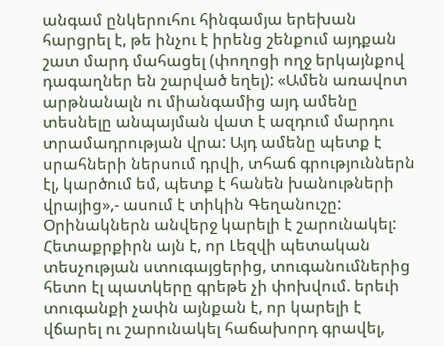անգամ ընկերուհու հինգամյա երեխան հարցրել է, թե ինչու է իրենց շենքում այդքան շատ մարդ մահացել (փողոցի ողջ երկայնքով դագաղներ են շարված եղել): «Ամեն առավոտ արթնանալն ու միանգամից այդ ամենը տեսնելը անպայման վատ է ազդում մարդու տրամադրության վրա: Այդ ամենը պետք է սրահների ներսում դրվի, տհաճ գրություններն էլ, կարծում եմ, պետք է հանեն խանութների վրայից»,- ասում է տիկին Գեղանուշը:
Օրինակներն անվերջ կարելի է շարունակել: Հետաքրքիրն այն է, որ Լեզվի պետական տեսչության ստուգայցերից, տուգանումներից հետո էլ պատկերը գրեթե չի փոխվում. երեւի տուգանքի չափն այնքան է, որ կարելի է վճարել ու շարունակել հաճախորդ գրավել,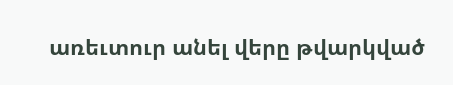առեւտուր անել վերը թվարկված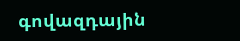գովազդային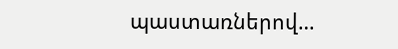պաստառներով…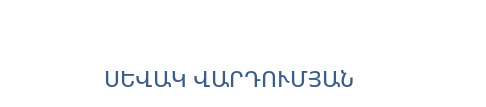ՍԵՎԱԿ ՎԱՐԴՈՒՄՅԱՆ